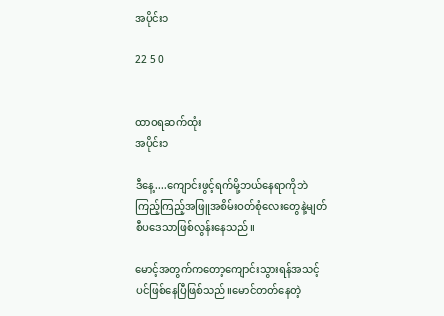အပိုင်း၁

22 5 0


ထာဝရဆက်ထုံး
အပိုင်း၁

ဒီနေ့....ကျောင်းဖွင့်ရက်မို့ဘယ်နေရာကိုဘဲကြည့်ကြည့်အဖြူအစိမ်းဝတ်စုံလေးတွေနဲ့မျတ်စီပဒေသာဖြစ်လွန်းနေသည်။

မောင့်အတွက်ကတော့ကျောင်းသွားရန်အသင့်ပင်ဖြစ်နေပြီဖြစ်သည်။မောင်တတ်နေတဲ့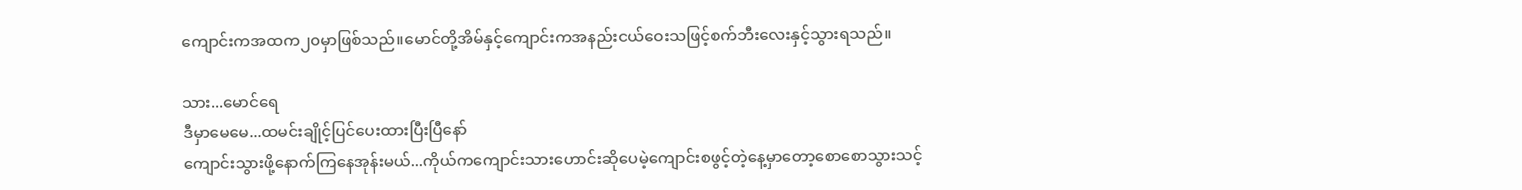ကျောင်းကအထက၂၀မှာဖြစ်သည်။မောင်တို့အိမ်နှင့်ကျောင်းကအနည်းငယ်ဝေးသဖြင့်စက်ဘီးလေးနှင့်သွားရသည်။

သား...မောင်ရေ
ဒီမှာမေမေ...ထမင်းချိုင့်ပြင်ပေးထားပြီးပြီနော်
ကျောင်းသွားဖို့နောက်ကြနေအုန်းမယ်...ကိုယ်ကကျောင်းသားဟောင်းဆိုပေမဲ့ကျောင်းစဖွင့်တဲ့နေ့မှာတော့စောစောသွားသင့်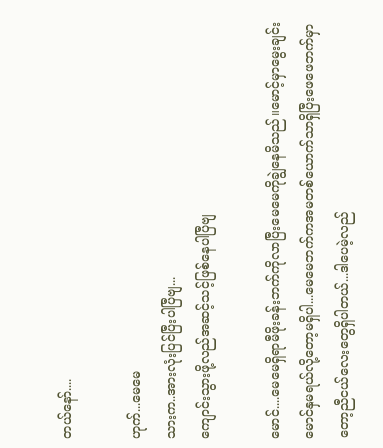တယ်နော်....

ဟုက်...မေမေ
သားက..အားလုံးပြင်ပြီးပါပြီဗျ...
ကျောင်းသွားဖို့လည်အဆင့်သင့်ဖြစ်နေပါပြီဗျ

မောင်....မေမေရှိရာမီဖိုးခန်းဘက်ကိုလာပြီးမေမေကိုချွဲနေမိသည်။မောင့်မှာမွေးချင်းမောင်နှမရယ်လို့တော့မရှိပါ...မေမေဘက်ကအမတစ်ယောက်သာရှိပြီးဖေဖေဘက်မှာတော့ညီငယ်လေးတွေရှိပါတယ်...ဒါပေမဲ့လည်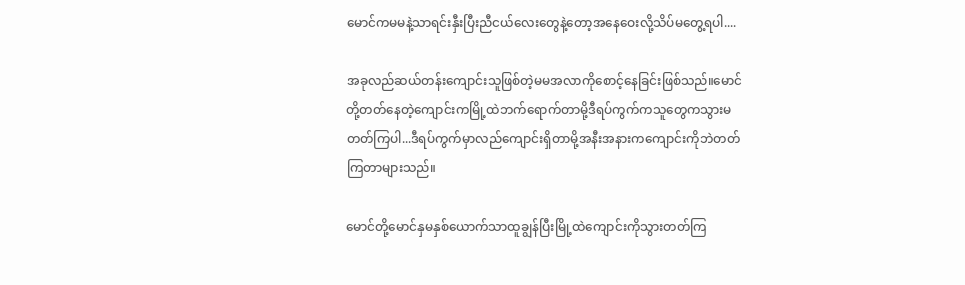မောင်ကမမနဲ့သာရင်းနှီးပြီးညီငယ်လေးတွေနဲ့တော့အနေဝေးလို့သိပ်မတွေ့ရပါ....

အခုလည်ဆယ်တန်းကျောင်းသူဖြစ်တဲ့မမအလာကိုစောင့်နေခြင်းဖြစ်သည်။မောင်တို့တတ်နေတဲ့ကျောင်းကမြို့ထဲဘက်ရောက်တာမို့ဒီရပ်ကွက်ကသူတွေကသွားမတတ်ကြပါ...ဒီရပ်ကွက်မှာလည်ကျောင်းရှိတာမို့အနီးအနားကကျောင်းကိုဘဲတတ်ကြတာများသည်။

မောင်တို့မောင်နှမနှစ်ယောက်သာထူချွန်ပြီးမြို့ထဲကျောင်းကိုသွားတတ်ကြ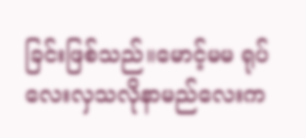ခြင်းဖြစ်သည်။မောင့်မမ ရုပ်လေးလှသလိုနာမည်လေးက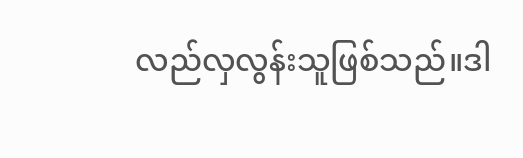လည်လှလွန်းသူဖြစ်သည်။ဒါ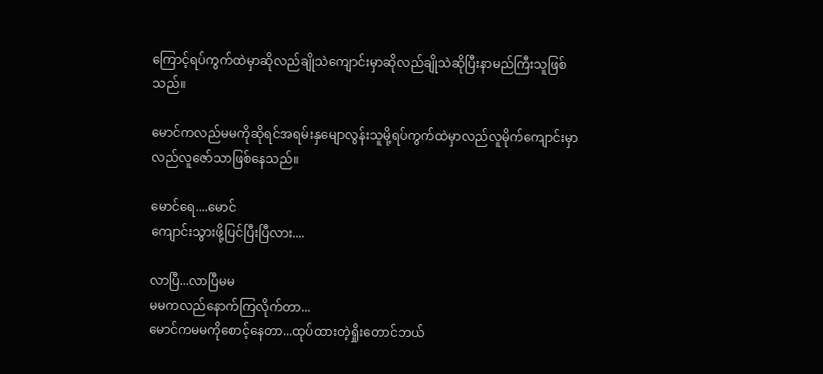ကြောင့်ရပ်ကွက်ထဲမှာဆိုလည်ချိုသဲကျောင်းမှာဆိုလည်ချိုသဲဆိုပြီးနာမည်ကြီးသူဖြစ်သည်။

မောင်ကလည်မမကိုဆိုရင်အရမ်းနှမျောလွန်းသူမို့ရပ်ကွက်ထဲမှာလည်လူမိုက်ကျောင်းမှာလည်လူဇော်သာဖြစ်နေသည်။

မောင်ရေ....မောင်
ကျောင်းသွားဖို့ပြင်ပြီးပြီလား....

လာပြီ...လာပြီမမ
မမကလည်နောက်ကြလိုက်တာ...
မောင်ကမမကိုစောင့်နေတာ...ထုပ်ထားတဲ့ရှိုးတောင်ဘယ်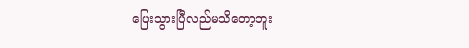ပြေးသွားပြီလည်မသိတော့ဘူး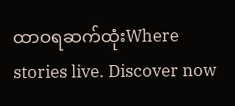ထာဝရဆက်ထုံးWhere stories live. Discover now